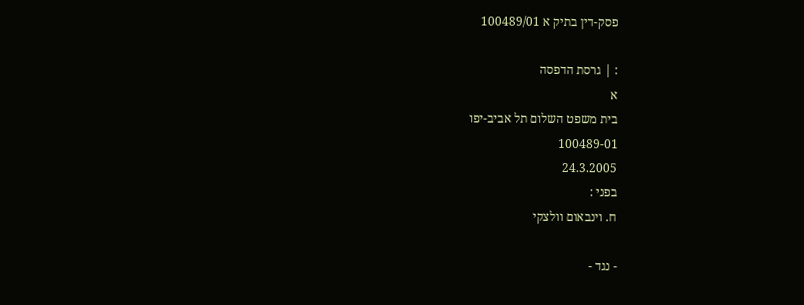פסק-דין בתיק א 100489/01

: | גרסת הדפסה
א
בית משפט השלום תל אביב-יפו
100489-01
24.3.2005
בפני :
ח. וינבאום וולצקי

- נגד -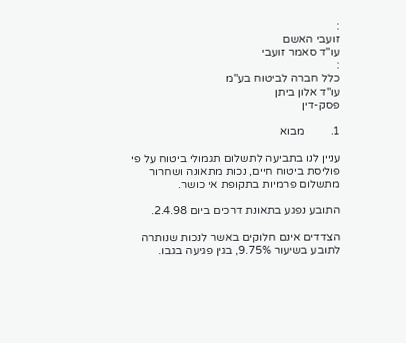:
זועבי האשם
עו"ד סאמר זועבי
:
כלל חברה לביטוח בע"מ
עו"ד אלון ביתן
פסק-דין

1.         מבוא

עניין לנו בתביעה לתשלום תגמולי ביטוח על פי פוליסת ביטוח חיים, נכות מתאונה ושחרור מתשלום פרמיות בתקופת אי כושר.

התובע נפגע בתאונת דרכים ביום 2.4.98.

הצדדים אינם חלוקים באשר לנכות שנותרה לתובע בשיעור 9.75%, בגין פגיעה בגבו.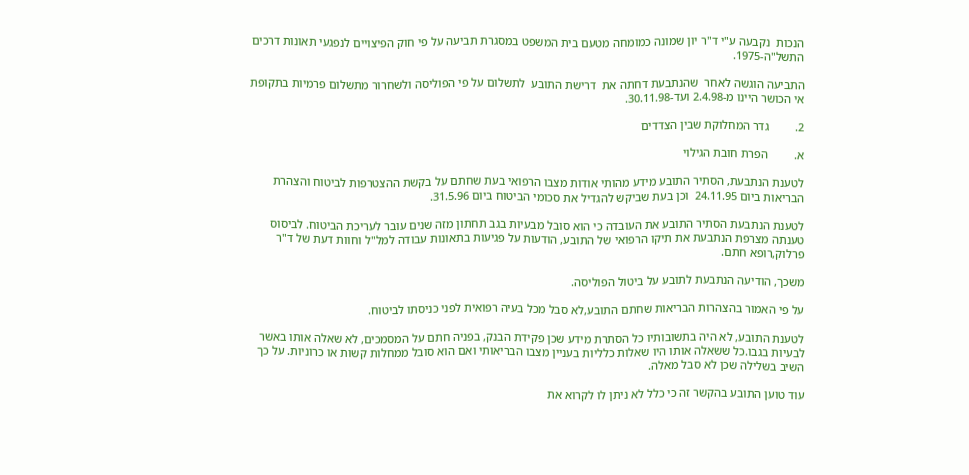הנכות  נקבעה ע"י ד"ר יון שמונה כמומחה מטעם בית המשפט במסגרת תביעה על פי חוק הפיצויים לנפגעי תאונות דרכים התשל"ה-1975.

התביעה הוגשה לאחר  שהנתבעת דחתה את  דרישת התובע  לתשלום על פי הפוליסה ולשחרור מתשלום פרמיות בתקופת אי הכושר היינו מ-2.4.98 ועד-30.11.98.

2.         גדר המחלוקת שבין הצדדים

א.         הפרת חובת הגילוי

לטענת הנתבעת, הסתיר התובע מידע מהותי אודות מצבו הרפואי בעת שחתם על בקשת ההצטרפות לביטוח והצהרת הבריאות ביום 24.11.95  וכן בעת שביקש להגדיל את סכומי הביטוח ביום 31.5.96.

לטענת הנתבעת הסתיר התובע את העובדה כי הוא סובל מבעיות בגב תחתון מזה שנים עובר לעריכת הביטוח. לביסוס טענתה מצרפת הנתבעת את תיקו הרפואי של התובע, הודעות על פגיעות בתאונות עבודה למל"ל וחוות דעת של ד"ר פרלוק,רופא חתם.

משכך, הודיעה הנתבעת לתובע על ביטול הפוליסה.

על פי האמור בהצהרות הבריאות שחתם התובע,לא סבל מכל בעיה רפואית לפני כניסתו לביטוח.

לטענת התובע, לא היה בתשובותיו כל הסתרת מידע שכן פקידת הבנק, בפניה חתם על המסמכים, לא שאלה אותו באשר לבעיות בגבו.כל ששאלה אותו היו שאלות כלליות בעניין מצבו הבריאותי ואם הוא סובל ממחלות קשות או כרוניות. על כך השיב בשלילה שכן לא סבל מאלה.

עוד טוען התובע בהקשר זה כי כלל לא ניתן לו לקרוא את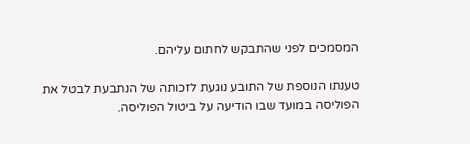המסמכים לפני שהתבקש לחתום עליהם.

טענתו הנוספת של התובע נוגעת לזכותה של הנתבעת לבטל את הפוליסה במועד שבו הודיעה על ביטול הפוליסה.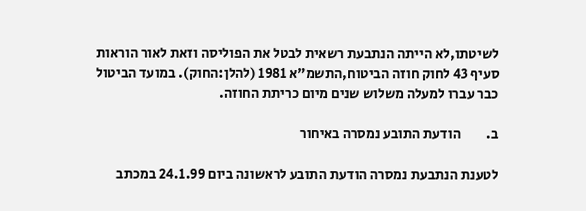לשיטתו,לא הייתה הנתבעת רשאית לבטל את הפוליסה וזאת לאור הוראות סעיף 43 לחוק חוזה הביטוח,התשמ"א 1981 (להלן:החוק). במועד הביטול כבר עברו למעלה משלוש שנים מיום כריתת החוזה.

ב.         הודעת התובע נמסרה באיחור

לטענת הנתבעת נמסרה הודעת התובע לראשונה ביום 24.1.99 במכתב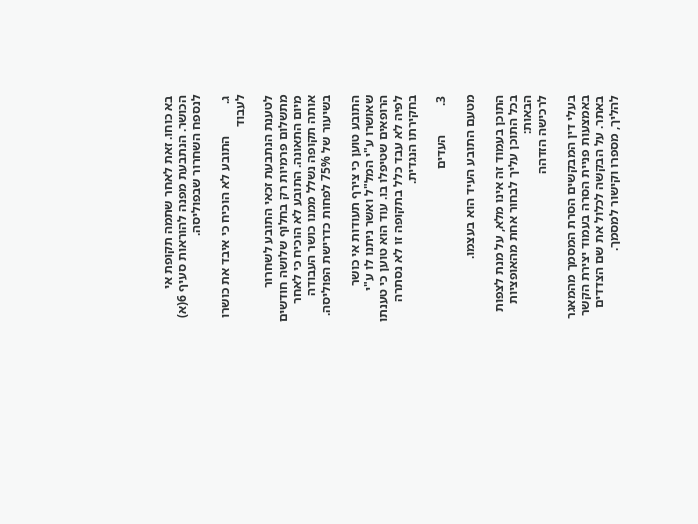בא כוחו. זאת לאחר שתמה תקופת אי הכושר. הנתבעת מפנה להוראות סעיף 6(א) לנספח השחרור שבפוליסה.

ג.          התובע לא הוכיח כי איבד את כושרו לעבוד

לטענת הנתבעת זכאי התובע לשחרור מתשלום פרמיות רק בחלוף שלושה חודשים מיום התאונה. התובע לא הוכיח כי לאחר אותה תקופה נשלל ממנו כושר העבודה בשיעור של 75% לפחות כדרישת הפוליסה.

התובע טוען כי צירף תעודות אי כושר שאושרו ע"י המל"ל ואשר ניתנו לו ע"י הרופאים שטיפלו בו. עוד הוא טוען כי טענתו לפיה לא עבד כלל בתקופה זו לא נסתרה בחקירתו הנגדית.

3.         העדים

מטעם התובע העיד הוא בעצמו.

התוכן בעמוד זה אינו מלא, על מנת לצפות בכל התוכן עליך לבחור אחת מהאופציות הבאות:
לרכישה הזדהה

בעלי דין המבקשים הסרת המסמך מהמאגר באמצעות פניית הסרה בעמוד יצירת הקשר באתר. על הבקשה לכלול את שם הצדדים להליך, מספרו וקישור למסמך.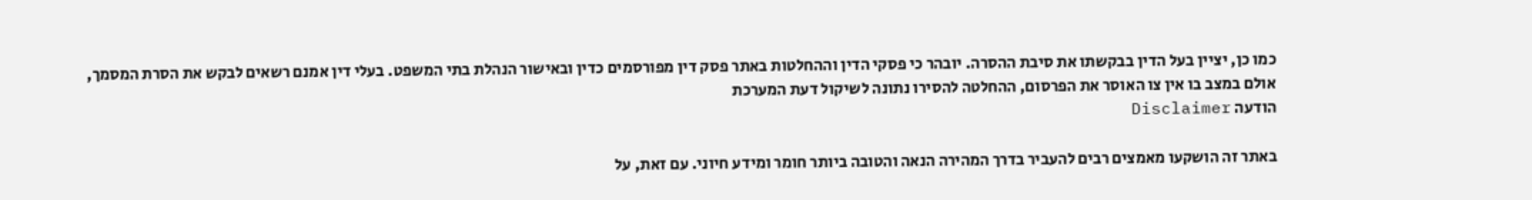כמו כן, יציין בעל הדין בבקשתו את סיבת ההסרה. יובהר כי פסקי הדין וההחלטות באתר פסק דין מפורסמים כדין ובאישור הנהלת בתי המשפט. בעלי דין אמנם רשאים לבקש את הסרת המסמך, אולם במצב בו אין צו האוסר את הפרסום, ההחלטה להסירו נתונה לשיקול דעת המערכת
הודעה Disclaimer

באתר זה הושקעו מאמצים רבים להעביר בדרך המהירה הנאה והטובה ביותר חומר ומידע חיוני. עם זאת, על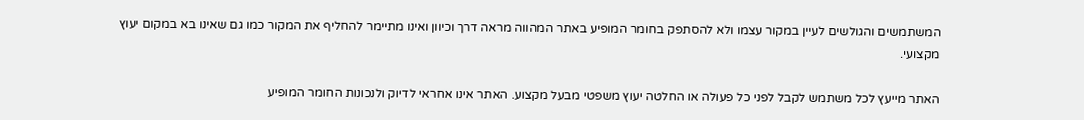המשתמשים והגולשים לעיין במקור עצמו ולא להסתפק בחומר המופיע באתר המהווה מראה דרך וכיוון ואינו מתיימר להחליף את המקור כמו גם שאינו בא במקום יעוץ מקצועי.

האתר מייעץ לכל משתמש לקבל לפני כל פעולה או החלטה יעוץ משפטי מבעל מקצוע. האתר אינו אחראי לדיוק ולנכונות החומר המופיע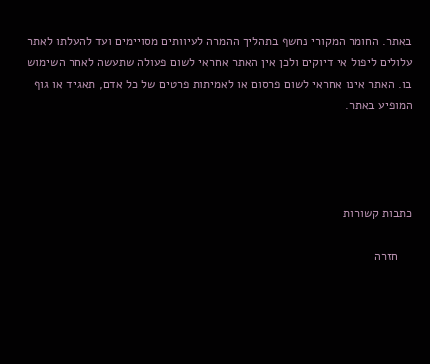באתר. החומר המקורי נחשף בתהליך ההמרה לעיוותים מסויימים ועד להעלתו לאתר עלולים ליפול אי דיוקים ולכן אין האתר אחראי לשום פעולה שתעשה לאחר השימוש בו. האתר אינו אחראי לשום פרסום או לאמיתות פרטים של כל אדם, תאגיד או גוף המופיע באתר.




כתבות קשורות

    חזרה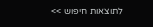לתוצאות חיפוש >>